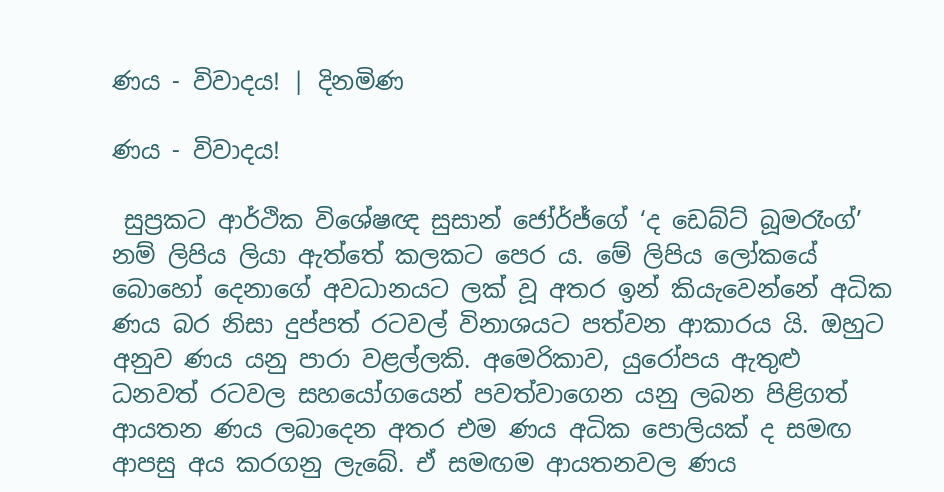ණය - විවාදය! | දිනමිණ

ණය - විවාදය!

 සුප්‍රකට ආර්ථික විශේෂඥ සුසාන් ජෝර්ජ්ගේ ‘ද ඩෙබ්ට් බූමරෑංග්’ නම් ලිපිය ලියා ඇත්තේ කලකට පෙර ය. මේ ලිපිය ලෝකයේ බොහෝ දෙනාගේ අවධානයට ලක් වූ අතර ඉන් කියැවෙන්නේ අධික ණය බර නිසා දුප්පත් රටවල් විනාශයට පත්වන ආකාරය යි. ඔහුට අනුව ණය යනු පාරා වළල්ලකි. අමෙරිකාව, යුරෝපය ඇතුළු ධනවත් රටවල සහයෝගයෙන් පවත්වාගෙන යනු ලබන පිළිගත් ආයතන ණය ලබාදෙන අතර එම ණය අධික පොලියක් ද සමඟ ආපසු අය කරගනු ලැබේ. ඒ සමඟම ආයතනවල ණය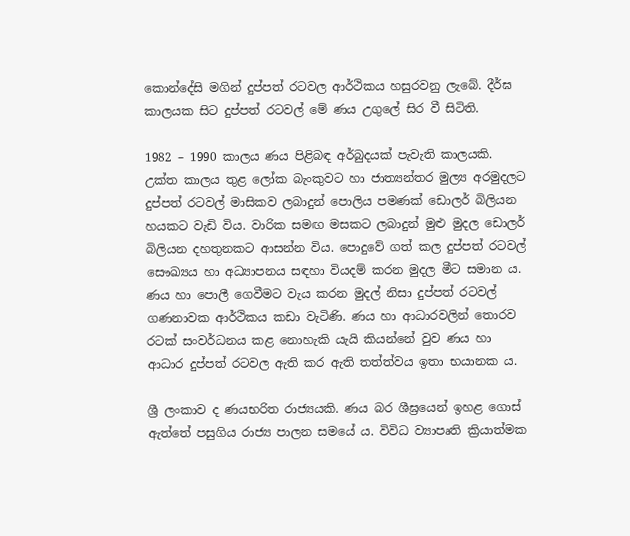කොන්දේසි මගින් දුප්පත් රටවල ආර්ථිකය හසුරවනු ලැබේ. දීර්ඝ කාලයක සිට දුප්පත් රටවල් මේ ණය උගුලේ සිර වී සිටිති.

1982 – 1990 කාලය ණය පිළිබඳ අර්බුදයක් පැවැති කාලයකි. උක්ත කාලය තුළ ලෝක බැංකුවට හා ජාත්‍යන්තර මුල්‍ය අරමුදලට දුප්පත් රටවල් මාසිකව ලබාදුන් පොලිය පමණක් ඩොලර් බිලියන හයකට වැඩි විය. වාරික සමඟ මසකට ලබාදුන් මුළු මුදල ඩොලර් බිලියන දහතුනකට ආසන්න විය. පොදුවේ ගත් කල දුප්පත් රටවල් සෞඛ්‍යය හා අධ්‍යාපනය සඳහා වියදම් කරන මුදල මීට සමාන ය. ණය හා පොලී ගෙවීමට වැය කරන මුදල් නිසා දුප්පත් රටවල් ගණනාවක ආර්ථිකය කඩා වැටිණි. ණය හා ආධාරවලින් තොරව රටක් සංවර්ධනය කළ නොහැකි යැයි කියන්නේ වුව ණය හා ආධාර දුප්පත් රටවල ඇති කර ඇති තත්ත්වය ඉතා භයානක ය.

ශ්‍රී ලංකාව ද ණයභරිත රාජ්‍යයකි. ණය බර ශීඝ්‍රයෙන් ඉහළ ගොස් ඇත්තේ පසුගිය රාජ්‍ය පාලන සමයේ ය. විවිධ ව්‍යාපෘති ක්‍රියාත්මක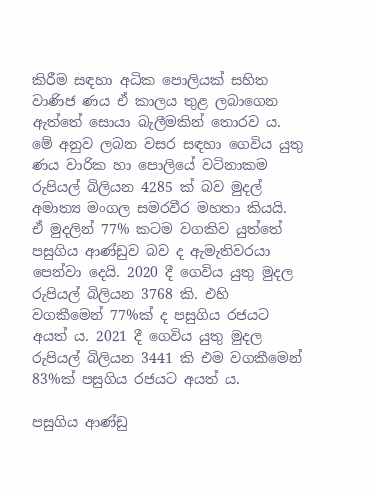කිරීම සඳහා අධික පොලියක් සහිත වාණිජ ණය ඒ කාලය තුළ ලබාගෙන ඇත්තේ සොයා බැලීමකින් තොරව ය. මේ අනුව ලබන වසර සඳහා ගෙවිය යුතු ණය වාරික හා පොලියේ වටිනාකම රුපියල් බිලියන 4285 ක් බව මුදල් අමාත්‍ය මංගල සමරවීර මහතා කියයි. ඒ මුදලින් 77% කටම වගකිව යුත්තේ පසුගිය ආණ්ඩුව බව ද ඇමැතිවරයා පෙන්වා දෙයි. 2020 දී ගෙවිය යුතු මුදල රුපියල් බිලියන 3768 කි. එහි වගකීමෙන් 77%ක් ද පසුගිය රජයට අයත් ය. 2021 දී ගෙවිය යුතු මුදල රුපියල් බිලියන 3441 කි එම වගකීමෙන් 83%ක් පසුගිය රජයට අයත් ය.

පසුගිය ආණ්ඩු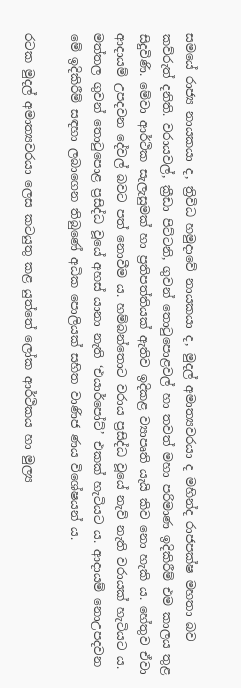සමයේ රාජ්‍ය නායකයා ද, ත්‍රිවිධ හමුදාවේ නායකයා ද, මුදල් අමාත්‍යවරයා ද මහින්ද රාජපක්ෂ මහතා බව කව්රුත් දනිති. වරායවල්, ක්‍රීඩා පිට්ටනි, ගුවන් තොටුපොළවල් හා තවත් මහා පරිමාණ ඉදිකිරීම් එම කාලය තුළ සිදුවිණි. මේවා ආර්ථික සැලැසුමක් හා ප්‍රතිපත්තියක් ඇතිව ඉදිකළ ව්‍යාපෘති යැයි කිව නො හැකි ය. හේතුව ඒවා ආදායම් උපදවන දේවල් බවට පත් නොවීම ය. හම්බන්තොට වරාය ප්‍රසිද්ධ වූයේ නැව් නැති වරායක් හැටියට ය. මත්තල ගුවන් තොටුපොළ ප්‍රසිද්ධ වූයේ අහස් යානා නැති ‘එයාර්පෝට්’ එකක් හැටියට ය. ආදායම් නොඋපදවන මේ ඉදිකිරීම් සඳහා ලබාගෙන තිබුණේ අධික පොලියක් සහිත වාණිජ ණය විශේෂයන් ය.

රටක මුදල් අමාත්‍යවරයා ලෙස කටයුතු කළ යුත්තේ ලෝක ආර්ථිකය හා මුල්‍ය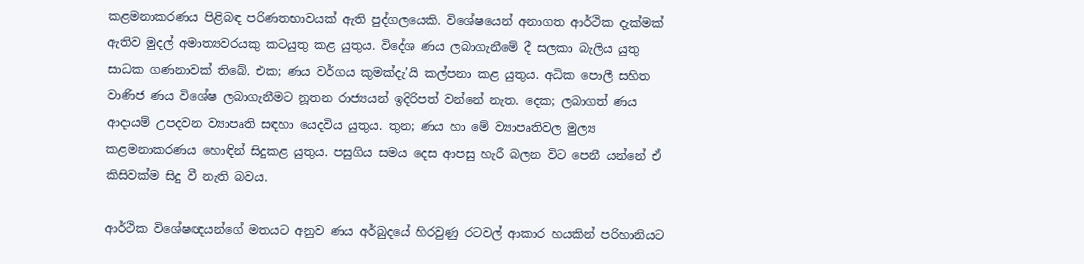කළමනාකරණය පිළිබඳ පරිණතභාවයක් ඇති පුද්ගලයෙකි. විශේෂයෙන් අනාගත ආර්ථික දැක්මක් ඇතිව මුදල් අමාත්‍යවරයකු කටයුතු කළ යුතුය. විදේශ ණය ලබාගැනීමේ දී සලකා බැලිය යුතු සාධක ගණනාවක් තිබේ. එක; ණය වර්ගය කුමක්දැ’යි කල්පනා කළ යුතුය. අධික‍ පොලී සහිත වාණිජ ණය විශේෂ ලබාගැනීමට නූතන රාජ්‍යයන් ඉදිරිපත් වන්නේ නැත. දෙක; ලබාගත් ණය ආදායම් උපදවන ව්‍යාපෘති සඳහා යෙදවිය යුතුය. තුන; ණය හා මේ ව්‍යාපෘතිවල මුල්‍ය කළමනාකරණය හොඳින් සිදුකළ යුතුය. පසුගිය සමය දෙස ආපසු හැරී බලන විට පෙනී යන්නේ ඒ කිසිවක්ම සිදු වී නැති බවය.

ආර්ථික විශේෂඥයන්ගේ මතයට අනුව ණය අර්බුදයේ හිරවුණු රටවල් ආකාර හයකින් පරිහානියට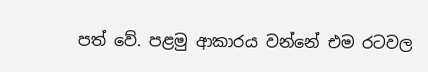පත් වේ. පළමු ආකාරය වන්නේ එම රටවල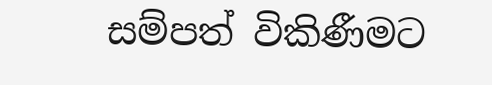සම්පත් විකිණීමට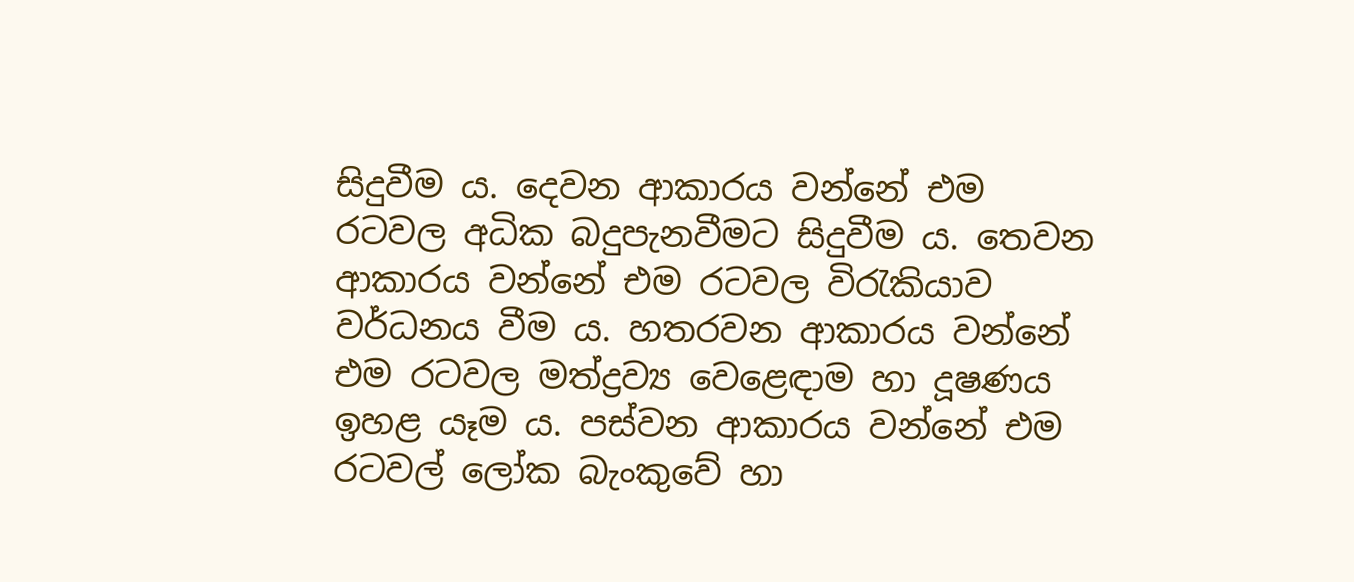සිදුවීම ය. දෙවන ආකාරය වන්නේ එම රටවල අධික බදුපැනවීමට සිදුවීම ය. තෙවන ආකාරය වන්නේ එම රටවල විරැකියාව වර්ධනය වීම ය. හතරවන ආකාරය වන්නේ එම රටවල මත්ද්‍රව්‍ය වෙළෙඳාම හා දූෂණය ඉහළ යෑම ය. පස්වන ආකාරය වන්නේ එම රටවල් ලෝක බැංකුවේ හා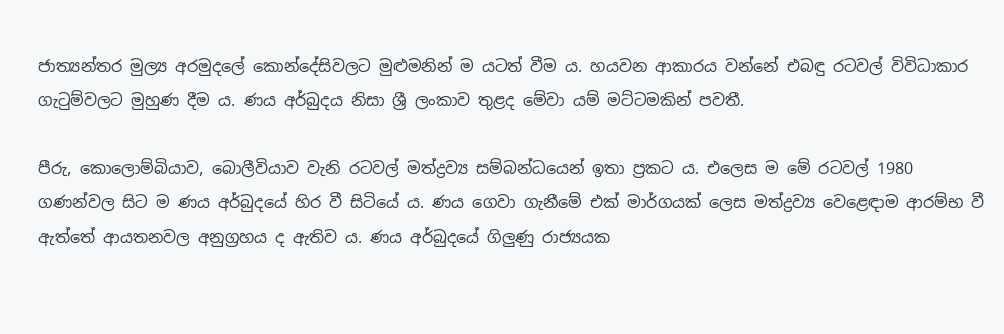ජාත්‍යන්තර මුල්‍ය අරමුදලේ කොන්දේසිවලට මුළුමනින් ම යටත් වීම ය. හයවන ආකාරය වන්නේ එබඳු රටවල් විවිධාකාර ගැටුම්වලට මුහුණ දීම ය. ණය අර්බුදය නිසා ශ්‍රී ලංකාව තුළද මේවා යම් මට්ටමකින් පවතී.

පීරු, කොලොම්බියාව, බොලීවියාව වැනි රටවල් මත්ද්‍රව්‍ය සම්බන්ධයෙන් ඉතා ප්‍රකට ය. එලෙස ම මේ රටවල් 1980 ගණන්වල සිට ම ණය අර්බුදයේ හිර වී සිටියේ ය. ණය ගෙවා ගැනීමේ එක් මාර්ගයක් ලෙස මත්ද්‍රව්‍ය වෙළෙඳාම ආරම්භ වී ඇත්තේ ආයතනවල අනුග්‍රහය ද ඇතිව ය. ණය අර්බුදයේ ගිලුණු රාජ්‍යයක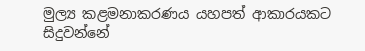මුල්‍ය කළමනාකරණය යහපත් ආකාරයකට සිදුවන්නේ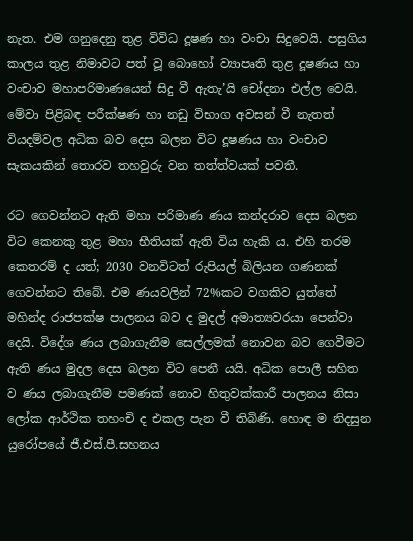නැත. එම ගනුදෙනු තුළ විවිධ දූෂණ හා වංචා සිදුවෙයි. පසුගිය කාලය තුළ නිමාවට පත් වූ බොහෝ ව්‍යාපෘති තුළ දූෂණය හා වංචාව මහාපරිමාණයෙන් සිදු වී ඇතැ’යි චෝදනා එල්ල වෙයි. මේවා පිළිබඳ පරීක්ෂණ හා නඩු විභාග අවසන් වී නැතත් වියදම්වල අධික බව දෙස බලන විට දූෂණය හා වංචාව සැකයකින් තොරව තහවුරු වන තත්ත්වයක් පවතී.

රට ගෙවන්නට ඇති මහා පරිමාණ ණය කන්දරාව දෙස බලන විට කෙනකු තුළ මහා භීතියක් ඇති විය හැකි ය. එහි තරම කෙතරම් ද යත්; 2030 වනවිටත් රුපියල් බිලියන ගණනක් ගෙවන්නට තිබේ. එම ණයවලින් 72%කට වගකිව යුත්තේ මහින්ද රාජපක්ෂ පාලනය බව ද මුදල් අමාත්‍යවරයා පෙන්වා දෙයි. විදේශ ණය ලබාගැනීම සෙල්ලමක් නොවන බව ගෙවීමට ඇති ණය මුදල දෙස බලන විට පෙනී යයි. අධික පොලී සහිත ව ණය ලබාගැනීම පමණක් නොව හිතුවක්කාරී පාලනය නිසා ලෝක ආර්ථික තහංචි ද එකල පැන වී තිබිණි. හොඳ ම නිදසුන යුරෝපයේ ජී.එස්.පී.සහනය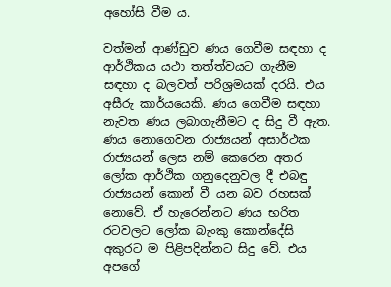අහෝසි වීම ය.

වත්මන් ආණ්ඩුව ණය ගෙවීම සඳහා ද ආර්ථිකය යථා තත්ත්වයට ගැනීම සඳහා ද බලවත් පරිශ්‍රමයක් දරයි. එය අසීරු කාර්යයෙකි. ණය ගෙවීම සඳහා නැවත ණය ලබාගැනීමට ද සිදු වී ඇත. ණය නොගෙවන රාජ්‍යයන් අසාර්ථක රාජ්‍යයන් ලෙස නම් කෙරෙන අතර ලෝක ආර්ථික ගනුදෙනුවල දී එබඳු රාජ්‍යයන් කොන් වී යන බව රහසක් නොවේ. ඒ හැරෙන්නට ණය භරිත රටවලට ලෝක බැංකු කොන්දේසි අකුරට ම පිළිපදින්නට සිදු වේ. එය අපගේ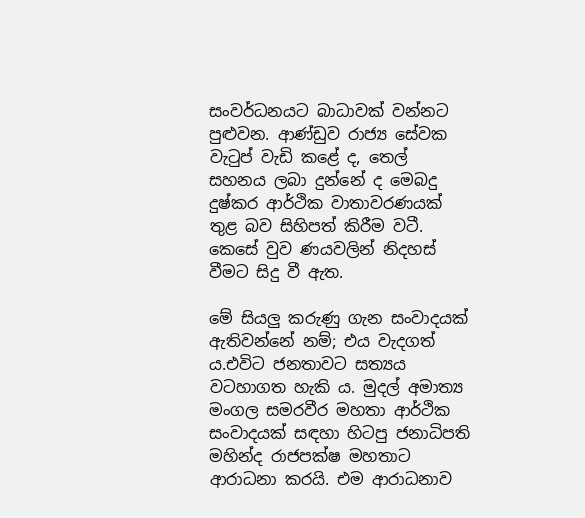සංවර්ධනයට බාධාවක් වන්නට පුළුවන. ආණ්ඩුව රාජ්‍ය සේවක වැටුප් වැඩි කළේ ද, තෙල් සහනය ලබා දුන්නේ ද මෙබදු දුෂ්කර ආර්ථික වාතාවරණයක් තුළ බව සිහිපත් කිරීම වටී. කෙසේ වුව ණයවලින් නිදහස් වීමට සිදු වී ඇත.

මේ සියලු කරුණු ගැන සංවාදයක් ඇතිවන්නේ නම්; එය වැදගත් ය.එවිට ජනතාවට සත්‍යය වටහාගත හැකි ය. මුදල් අමාත්‍ය මංගල සමරවීර මහතා ආර්ථික සංවාදයක් සඳහා හිටපු ජනාධිපති මහින්ද රාජපක්ෂ මහතාට ආරාධනා කරයි. එම ආරාධනාව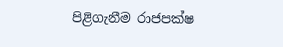පිළිගැනීම රාජපක්ෂ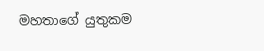මහතාගේ යුතුකම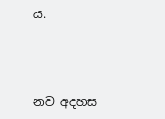ය.



නව අදහස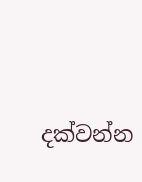දක්වන්න